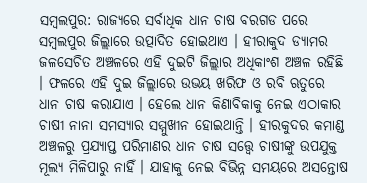ସମ୍ବଲପୁର: ରାଜ୍ୟରେ ସର୍ବାଧିକ ଧାନ ଚାଷ ବରଗଡ ପରେ ସମ୍ବଲପୁର ଜିଲ୍ଲାରେ ଉତ୍ପାଦିତ ହୋଇଥାଏ । ହୀରାକୁଦ ଡ୍ୟାମର ଜଳସେଚିତ ଅଞ୍ଚଳରେ ଏହି ଦୁଇଟି ଜିଲ୍ଲାର ଅଧିକାଂଶ ଅଞ୍ଚଳ ରହିଛି । ଫଳରେ ଏହି ଦୁଇ ଜିଲ୍ଲାରେ ଉଭୟ ଖରିଫ ଓ ରବି ଋତୁରେ ଧାନ ଚାଷ କରାଯାଏ । ହେଲେ ଧାନ କିଣାବିକାକୁ ନେଇ ଏଠାକାର ଚାଷୀ ନାନା ସମସ୍ୟାର ସମ୍ମୁଖୀନ ହୋଇଥାନ୍ତି । ହୀରକୁଦର କମାଣ୍ଡ ଅଞ୍ଚଳରୁ ପ୍ରଯ୍ୟାପ୍ତ ପରିମାଣର ଧାନ ଚାଷ ସତ୍ତ୍ବେ ଚାଷୀଙ୍କୁ ଉପଯୁକ୍ତ ମୂଲ୍ୟ ମିଳିପାରୁ ନାହିଁ । ଯାହାକୁ ନେଇ ବିଭିନ୍ନ ସମୟରେ ଅସନ୍ତୋଷ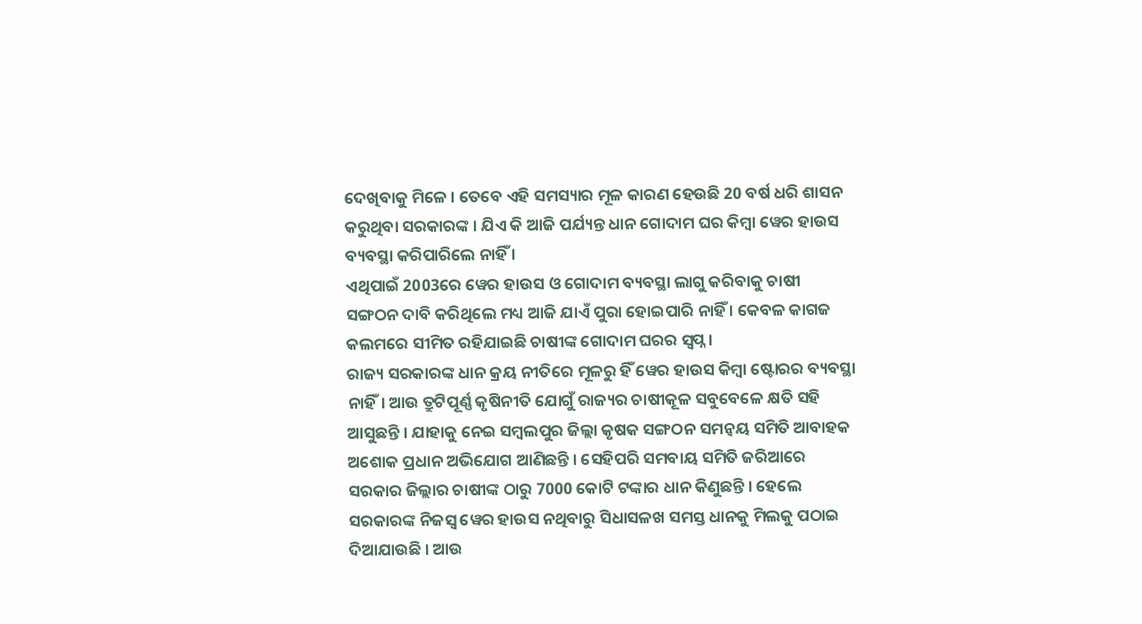ଦେଖିବାକୁ ମିଳେ । ତେବେ ଏହି ସମସ୍ୟାର ମୂଳ କାରଣ ହେଉଛି 20 ବର୍ଷ ଧରି ଶାସନ କରୁଥିବା ସରକାରଙ୍କ । ଯିଏ କି ଆଜି ପର୍ଯ୍ୟନ୍ତ ଧାନ ଗୋଦାମ ଘର କିମ୍ବା ୱେର ହାଉସ ବ୍ୟବସ୍ଥା କରିପାରିଲେ ନାହିଁ ।
ଏଥିପାଇଁ 2003ରେ ୱେର ହାଉସ ଓ ଗୋଦାମ ବ୍ୟବସ୍ଥା ଲାଗୁ କରିବାକୁ ଚାଷୀ ସଙ୍ଗଠନ ଦାବି କରିଥିଲେ ମଧ୍ୟ ଆଜି ଯାଏଁ ପୁରା ହୋଇପାରି ନାହିଁ । କେବଳ କାଗଜ କଲମରେ ସୀମିତ ରହିଯାଇଛି ଚାଷୀଙ୍କ ଗୋଦାମ ଘରର ସ୍ବପ୍ନ ।
ରାଜ୍ୟ ସରକାରଙ୍କ ଧାନ କ୍ରୟ ନୀତିରେ ମୂଳରୁ ହିଁ ୱେର ହାଉସ କିମ୍ବା ଷ୍ଟୋରର ବ୍ୟବସ୍ଥା ନାହିଁ। ଆଉ ତ୍ରୁଟିପୂର୍ଣ୍ଣ କୃଷିନୀତି ଯୋଗୁଁ ରାଜ୍ୟର ଚାଷୀକୂଳ ସବୁବେଳେ କ୍ଷତି ସହି ଆସୁଛନ୍ତି । ଯାହାକୁ ନେଇ ସମ୍ବଲପୁର ଜିଲ୍ଲା କୃଷକ ସଙ୍ଗଠନ ସମନ୍ବୟ ସମିତି ଆବାହକ ଅଶୋକ ପ୍ରଧାନ ଅଭିଯୋଗ ଆଣିଛନ୍ତି । ସେହିପରି ସମବାୟ ସମିତି ଜରିଆରେ ସରକାର ଜିଲ୍ଲାର ଚାଷୀଙ୍କ ଠାରୁ 7000 କୋଟି ଟଙ୍କାର ଧାନ କିଣୁଛନ୍ତି । ହେଲେ ସରକାରଙ୍କ ନିଜସ୍ବ ୱେର ହାଉସ ନଥିବାରୁ ସିଧାସଳଖ ସମସ୍ତ ଧାନକୁ ମିଲକୁ ପଠାଇ ଦିଆଯାଉଛି । ଆଉ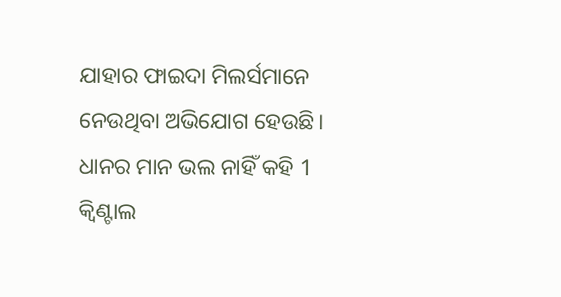ଯାହାର ଫାଇଦା ମିଲର୍ସମାନେ ନେଉଥିବା ଅଭିଯୋଗ ହେଉଛି।
ଧାନର ମାନ ଭଲ ନାହିଁ କହି 1 କ୍ବିଣ୍ଟାଲ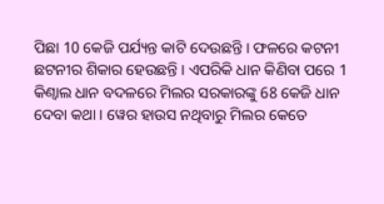ପିଛା 10 କେଜି ପର୍ଯ୍ୟନ୍ତ କାଟି ଦେଉଛନ୍ତି । ଫଳରେ କଟନୀ ଛଟନୀର ଶିକାର ହେଉଛନ୍ତି । ଏପରିକି ଧାନ କିଣିବା ପରେ 1 କିଣ୍ବାଲ ଧାନ ବଦଳରେ ମିଲର ସରକାରଙ୍କୁ 68 କେଜି ଧାନ ଦେବା କଥା । ୱେର ହାଉସ ନଥିବାରୁ ମିଲର କେତେ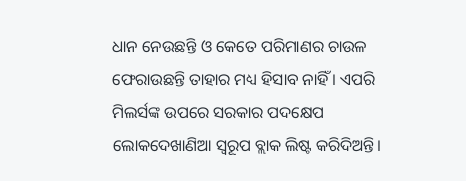ଧାନ ନେଉଛନ୍ତି ଓ କେତେ ପରିମାଣର ଚାଉଳ ଫେରାଉଛନ୍ତି ତାହାର ମଧ୍ୟ ହିସାବ ନାହିଁ । ଏପରି ମିଲର୍ସଙ୍କ ଉପରେ ସରକାର ପଦକ୍ଷେପ ଲୋକଦେଖାଣିଆ ସ୍ବରୂପ ବ୍ଲାକ ଲିଷ୍ଟ କରିଦିଅନ୍ତି।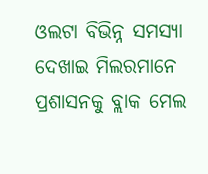ଓଲଟା ବିଭିନ୍ନ ସମସ୍ୟା ଦେଖାଇ ମିଲରମାନେ ପ୍ରଶାସନକୁ ବ୍ଲାକ ମେଲ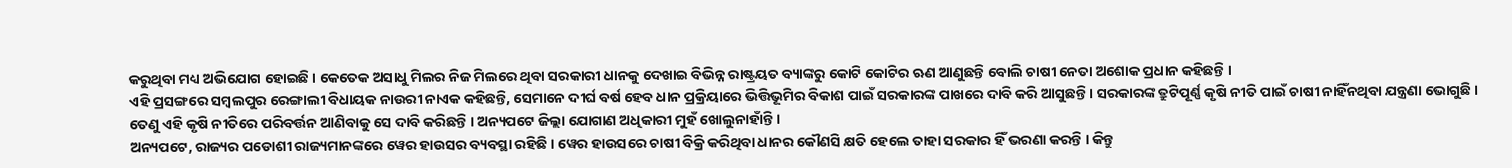କରୁଥିବା ମଧ୍ୟ ଅଭିଯୋଗ ହୋଇଛି । କେତେକ ଅସାଧୁ ମିଲର ନିଜ ମିଲରେ ଥିବା ସରକାରୀ ଧାନକୁ ଦେଖାଇ ବିଭିନ୍ନ ରାଷ୍ଟ୍ରୟତ ବ୍ୟାଙ୍କରୁ କୋଟି କୋଟିର ଋଣ ଆଣୁଛନ୍ତି ବୋଲି ଚାଷୀ ନେତା ଅଶୋକ ପ୍ରଧାନ କହିଛନ୍ତି ।
ଏହି ପ୍ରସଙ୍ଗରେ ସମ୍ବଲପୁର ରେଙ୍ଗାଲୀ ବିଧାୟକ ନାଉରୀ ନାଏକ କହିଛନ୍ତି, ସେମାନେ ଦୀର୍ଘ ବର୍ଷ ହେବ ଧାନ ପ୍ରକ୍ରିୟାରେ ଭିତ୍ତିଭୂମିର ବିକାଶ ପାଇଁ ସରକାରଙ୍କ ପାଖରେ ଦାବି କରି ଆସୁଛନ୍ତି । ସରକାରଙ୍କ ତ୍ରୁଟିପୂର୍ଣ୍ଣ କୃଷି ନୀତି ପାଇଁ ଚାଷୀ ନାହିଁନଥିବା ଯନ୍ତ୍ରଣା ଭୋଗୁଛି । ତେଣୁ ଏହି କୃଷି ନୀତିରେ ପରିବର୍ତ୍ତନ ଆଣିବାକୁ ସେ ଦାବି କରିଛନ୍ତି । ଅନ୍ୟପଟେ ଜିଲ୍ଲା ଯୋଗାଣ ଅଧିକାରୀ ମୁହଁ ଖୋଲୁନାହାଁନ୍ତି ।
ଅନ୍ୟପଟେ, ରାଜ୍ୟର ପଡୋଶୀ ରାଜ୍ୟମାନଙ୍କରେ ୱେର ହାଉସର ବ୍ୟବସ୍ଥା ରହିଛି । ୱେର ହାଉସରେ ଚାଷୀ ବିକ୍ରି କରିଥିବା ଧାନର କୌଣସି କ୍ଷତି ହେଲେ ତାହା ସରକାର ହିଁ ଭରଣା କରନ୍ତି । କିନ୍ତୁ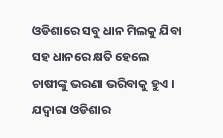ଓଡିଶାରେ ସବୁ ଧାନ ମିଲକୁ ଯିବା ସହ ଧାନରେ କ୍ଷତି ହେଲେ ଚାଷୀଙ୍କୁ ଭରଣା ଭରିବାକୁ ହୁଏ । ଯଦ୍ବାରା ଓଡିଶାର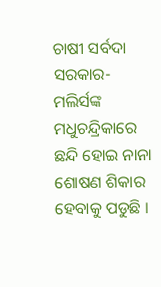ଚାଷୀ ସର୍ବଦା ସରକାର-ମଲିର୍ସଙ୍କ ମଧୁଚନ୍ଦ୍ରିକାରେ ଛନ୍ଦି ହୋଇ ନାନା ଶୋଷଣ ଶିକାର ହେବାକୁ ପଡୁଛି ।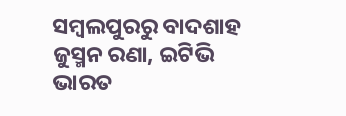ସମ୍ବଲପୁରରୁ ବାଦଶାହ ଜୁସ୍ମନ ରଣା, ଇଟିଭି ଭାରତ